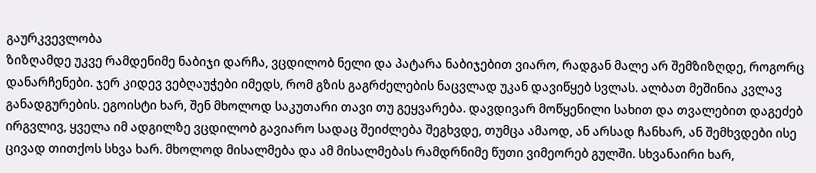გაურკვევლობა
ზიზღამდე უკვე რამდენიმე ნაბიჯი დარჩა, ვცდილობ ნელი და პატარა ნაბიჯებით ვიარო, რადგან მალე არ შემზიზღდე, როგორც დანარჩენები. ჯერ კიდევ ვებღაუჭები იმედს, რომ გზის გაგრძელების ნაცვლად უკან დავიწყებ სვლას. ალბათ მეშინია კვლავ განადგურების. ეგოისტი ხარ, შენ მხოლოდ საკუთარი თავი თუ გეყვარება. დავდივარ მოწყენილი სახით და თვალებით დაგეძებ ირგვლივ, ყველა იმ ადგილზე ვცდილობ გავიარო სადაც შეიძლება შეგხვდე, თუმცა ამაოდ, ან არსად ჩანხარ, ან შემხვდები ისე ცივად თითქოს სხვა ხარ. მხოლოდ მისალმება და ამ მისალმებას რამდრნიმე წუთი ვიმეორებ გულში. სხვანაირი ხარ,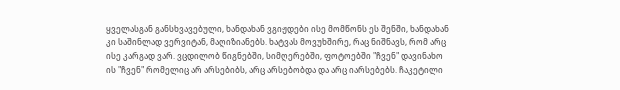ყველასგან განსხვავებული, ხანდახან ვგიჟდები ისე მომწონს ეს შენში, ხანდახან კი საშინლად ვერვიტან, მაღიზიანებს. ხატვას მოვუხშირე, რაც ნიშნავს, რომ არც ისე კარგად ვარ. ვცდილობ წიგნებში, სიმღერებში, ფოტოებში "ჩვენ" დავინახო ის "ჩვენ" რომელიც არ არსებიბს, არც არსებობდა და არც იარსებებს. ჩაკეტილი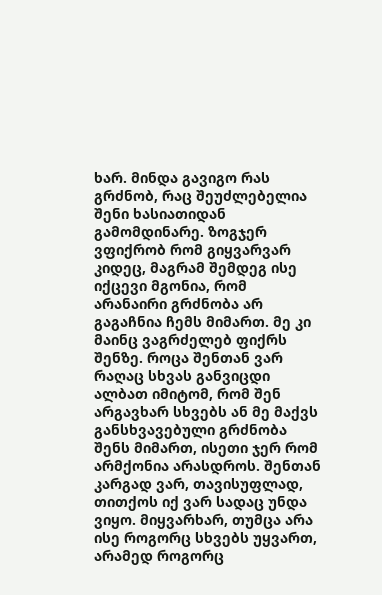ხარ. მინდა გავიგო რას გრძნობ, რაც შეუძლებელია შენი ხასიათიდან გამომდინარე. ზოგჯერ ვფიქრობ რომ გიყვარვარ კიდეც, მაგრამ შემდეგ ისე იქცევი მგონია, რომ არანაირი გრძნობა არ გაგაჩნია ჩემს მიმართ. მე კი მაინც ვაგრძელებ ფიქრს შენზე. როცა შენთან ვარ რაღაც სხვას განვიცდი ალბათ იმიტომ, რომ შენ არგავხარ სხვებს ან მე მაქვს განსხვავებული გრძნობა შენს მიმართ, ისეთი ჯერ რომ არმქონია არასდროს. შენთან კარგად ვარ, თავისუფლად, თითქოს იქ ვარ სადაც უნდა ვიყო. მიყვარხარ, თუმცა არა ისე როგორც სხვებს უყვართ, არამედ როგორც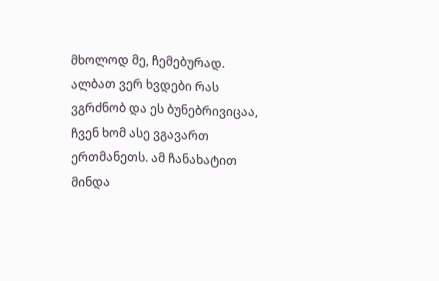მხოლოდ მე, ჩემებურად. ალბათ ვერ ხვდები რას ვგრძნობ და ეს ბუნებრივიცაა, ჩვენ ხომ ასე ვგავართ ერთმანეთს. ამ ჩანახატით მინდა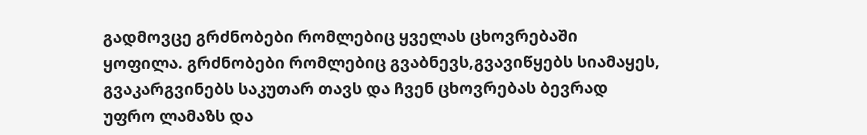გადმოვცე გრძნობები რომლებიც ყველას ცხოვრებაში ყოფილა. გრძნობები რომლებიც გვაბნევს,გვავიწყებს სიამაყეს, გვაკარგვინებს საკუთარ თავს და ჩვენ ცხოვრებას ბევრად უფრო ლამაზს და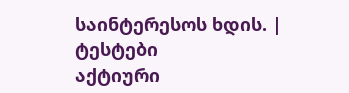საინტერესოს ხდის. |
ტესტები
აქტიური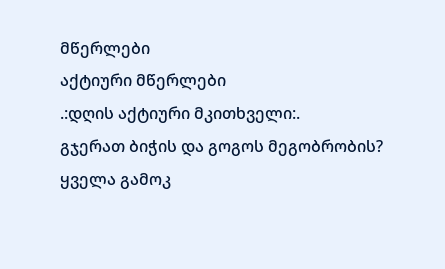მწერლები
აქტიური მწერლები
.:დღის აქტიური მკითხველი:.
გჯერათ ბიჭის და გოგოს მეგობრობის?
ყველა გამოკ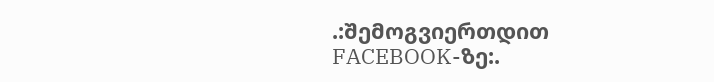.:შემოგვიერთდით FACEBOOK-ზე:.